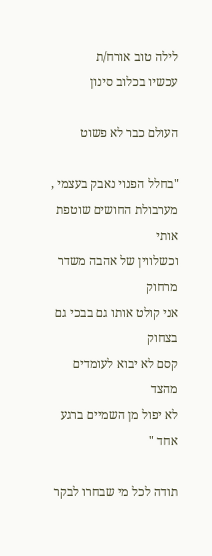לילה טוב אורח/ת
עכשיו בכלוב סינון

העולם כבר לא פשוט

"בחלל הפנוי נאבק בעצמי ,
מערבולת החושים שוטפת אותי
וכשלווין של אהבה משדר מרחוק
אני קולט אותו גם בבכי גם בצחוק
קסם לא יבוא לעומדים מהצד
לא יפול מן השמיים ברגע אחד "

תודה לכל מי שבחרו לבקר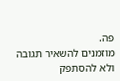פה.
מוזמנים להשאיר תגובה ולא להסתפק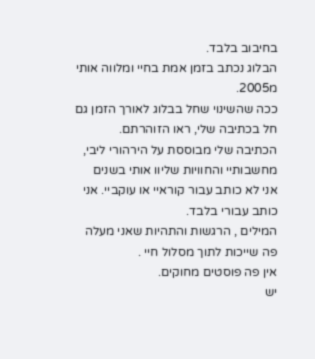בחיבוב בלבד.
הבלוג נכתב בזמן אמת בחיי ומלווה אותי מ2005.
ככה שהשינוי שחל בבלוג לאורך הזמן גם חל בכתיבה שלי, ראו הזוהרתם.
הכתיבה שלי מבוססת על הירהורי ליבי, מחשבותיי והחוויות שליוו אותי בשנים
אני לא כותב עבור קוראיי או עוקביי. אני כותב עבורי בלבד.
המילים , הרגשות והתהיות שאני מעלה פה שייכות לתוך מסלול חיי .
אין פה פוסטים מחוקים.
יש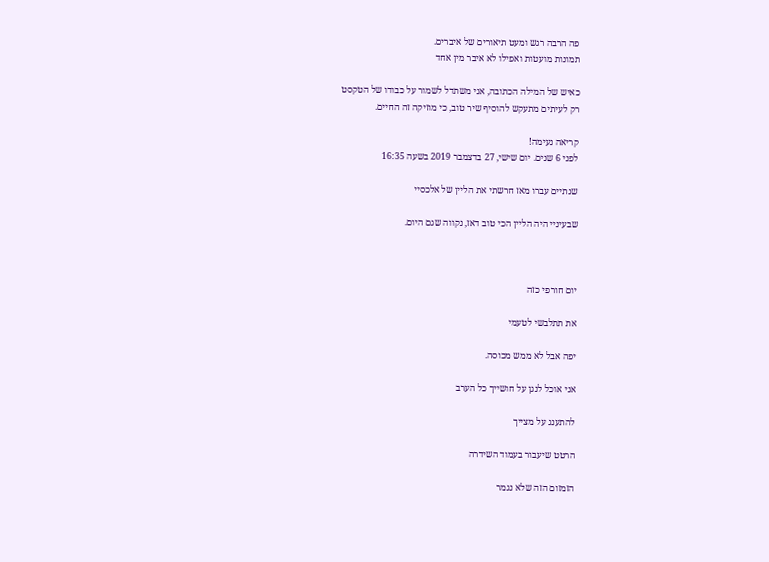פה הרבה רגש ומעט תיאורים של איברים.
תמונות מועטות ואפילו לא איבר מין אחד

כאיש של המילה הכתובה, אני משתדל לשמור על כבודו של הטקסט
רק לעיתים מתעקש להוסיף שיר טוב, כי מוזיקה זה החיים.

קריאה נעימה!
לפני 6 שנים. יום שישי, 27 בדצמבר 2019 בשעה 16:35

שנתיים עברו מאז חרשתי את הליין של אלכסיי

שבעיניי היה הליין הכי טוב דאז, נקווה שגם היום.



יום חורפי כזה

את תתלבשי לטעמי

יפה אבל לא ממש מכוסה.

אני אוכל לנגן על חושייך כל הערב

להתענג על מצייך

הרטט שיעבור בעמוד השידרה

הזמזום הזה שלא נגמר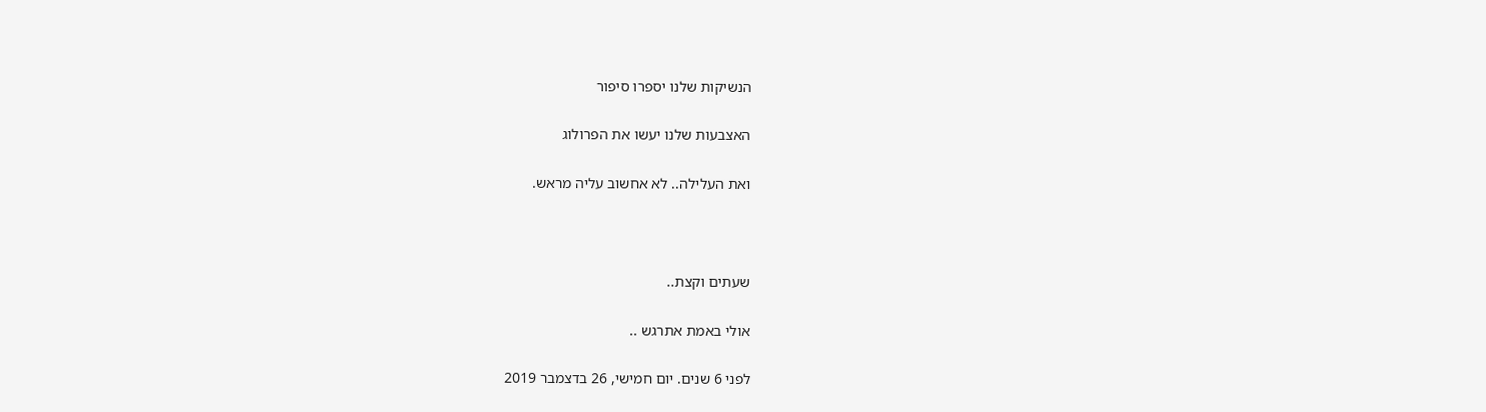הנשיקות שלנו יספרו סיפור

האצבעות שלנו יעשו את הפרולוג

ואת העלילה.. לא אחשוב עליה מראש.



שעתים וקצת..

אולי באמת אתרגש ..

לפני 6 שנים. יום חמישי, 26 בדצמבר 2019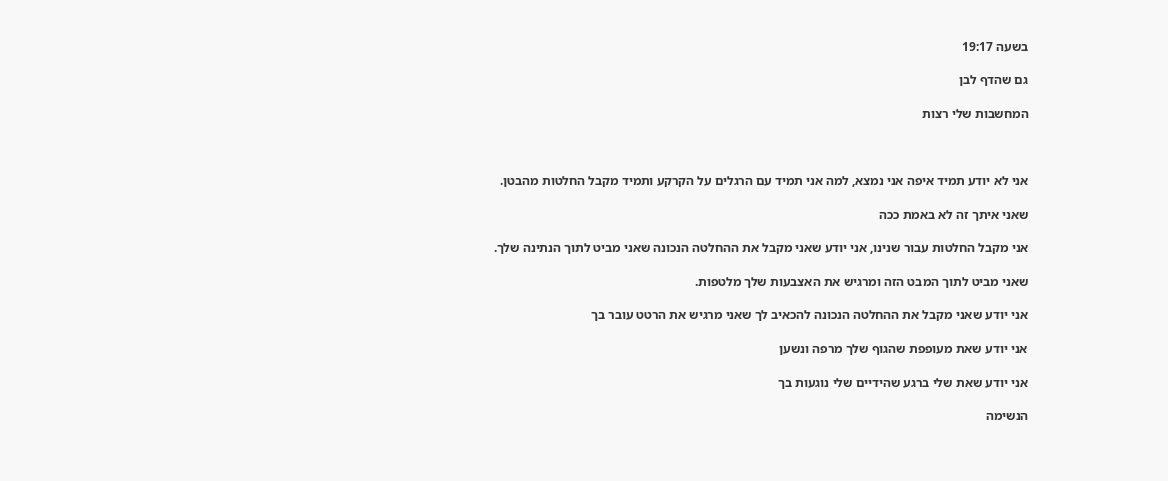בשעה 19:17

גם שהדף לבן

המחשבות שלי רצות



אני לא יודע תמיד איפה אני נמצא, למה אני תמיד עם הרגלים על הקרקע ותמיד מקבל החלטות מהבטן.

שאני איתך זה לא באמת ככה

אני מקבל החלטות עבור שנינו, אני יודע שאני מקבל את ההחלטה הנכונה שאני מביט לתוך הנתינה שלך.

שאני מביט לתוך המבט הזה ומרגיש את האצבעות שלך מלטפות.

אני יודע שאני מקבל את ההחלטה הנכונה להכאיב לך שאני מרגיש את הרטט עובר בך

אני יודע שאת מעופפת שהגוף שלך מרפה ונשען

אני יודע שאת שלי ברגע שהידיים שלי נוגעות בך

הנשימה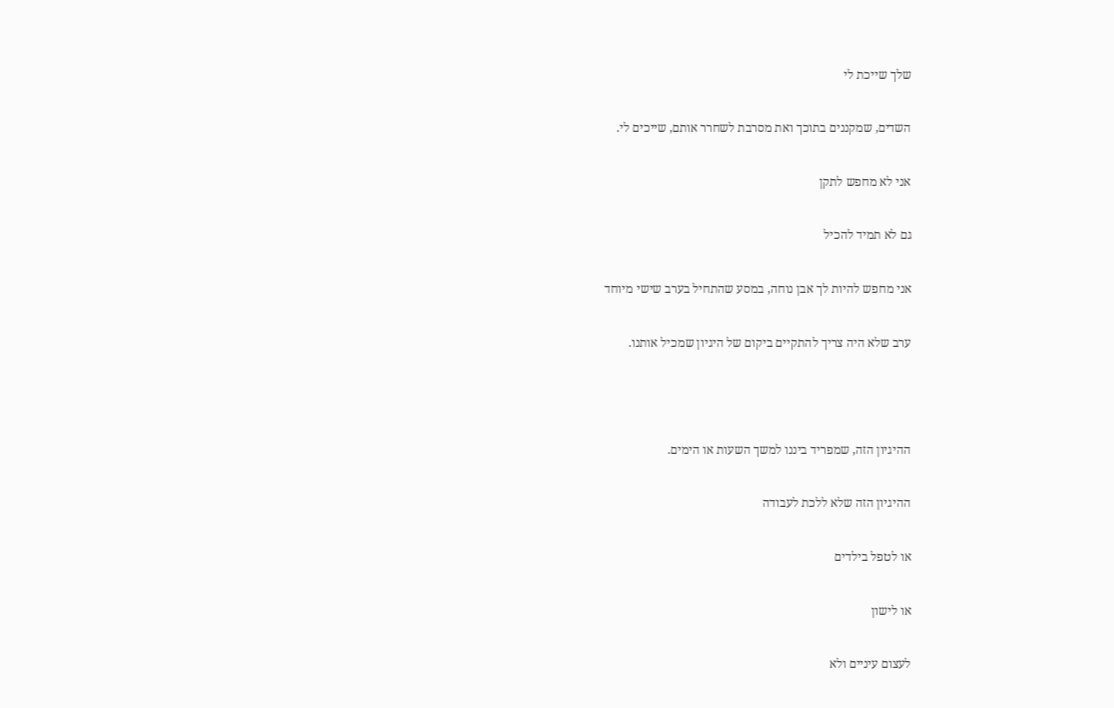שלך שייכת לי

השדים, שמקננים בתוכך ואת מסרבת לשחרר אותם, שייכים לי.

אני לא מחפש לתקן

גם לא תמיד להכיל

אני מחפש להיות לך אבן נוחה, במסע שהתחיל בערב שישי מיוחד

ערב שלא היה צריך להתקיים ביקום של היגיון שמכיל אותנו.



ההיגיון הזה, שמפריד ביננו למשך השעות או הימים.

ההיגיון הזה שלא ללכת לעבודה

או לטפל בילדים

או לישון

לעצום עיניים ולא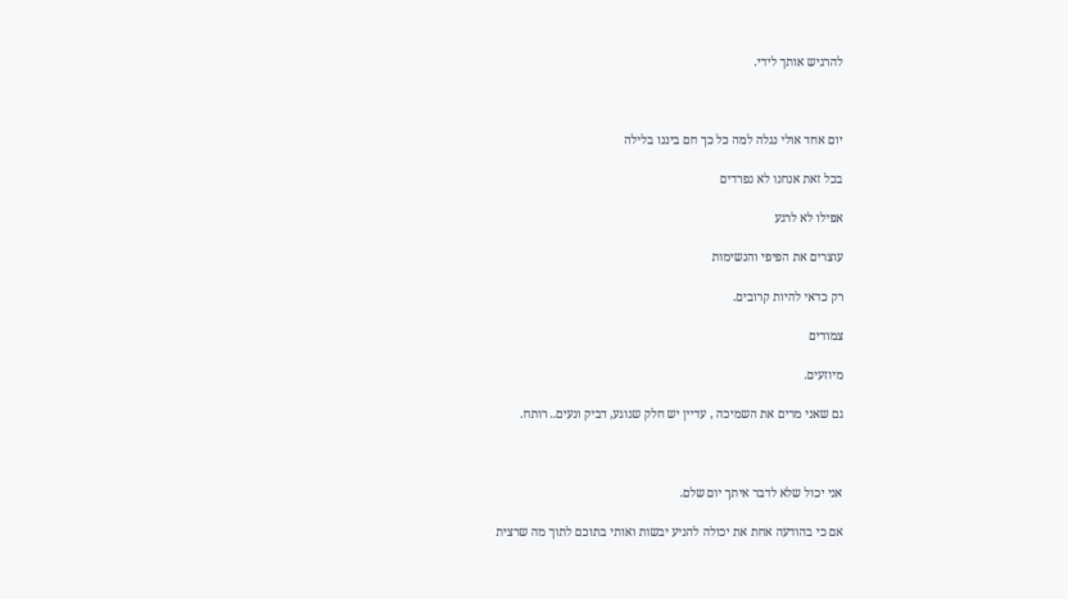להרגיש אותך לידי.



יום אחד אולי נגלה למה כל כך חם ביננו בלילה

בכל זאת אנחנו לא נפרדים

אפילו לא לרגע

עוצרים את הפיפי והנשימות

רק כדאי להיות קרובים.

צמודים

מיוזעים.

גם שאני מרים את השמיכה , עדיין יש חלק שנוגע, דביק ונעים.. רותח.



אני יכול שלא לדבר איתך יום שלם.

אם כי בהודעה אחת את יכולה להניע יבשות ואותי בתוכם לתוך מה שרצית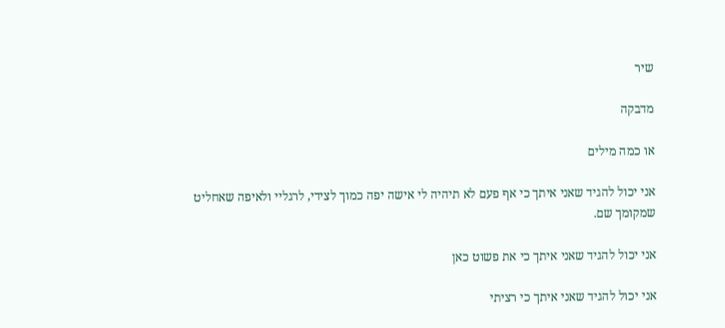שיר

מדבקה

או כמה מילים

אני יכול להגיד שאני איתך כי אף פעם לא תיהיה לי אישה יפה כמוך לצידי, לרגליי ולאיפה שאחליט שמקומך שם.

אני יכול להגיד שאני איתך כי את פשוט כאן

אני יכול להגיד שאני איתך כי רציתי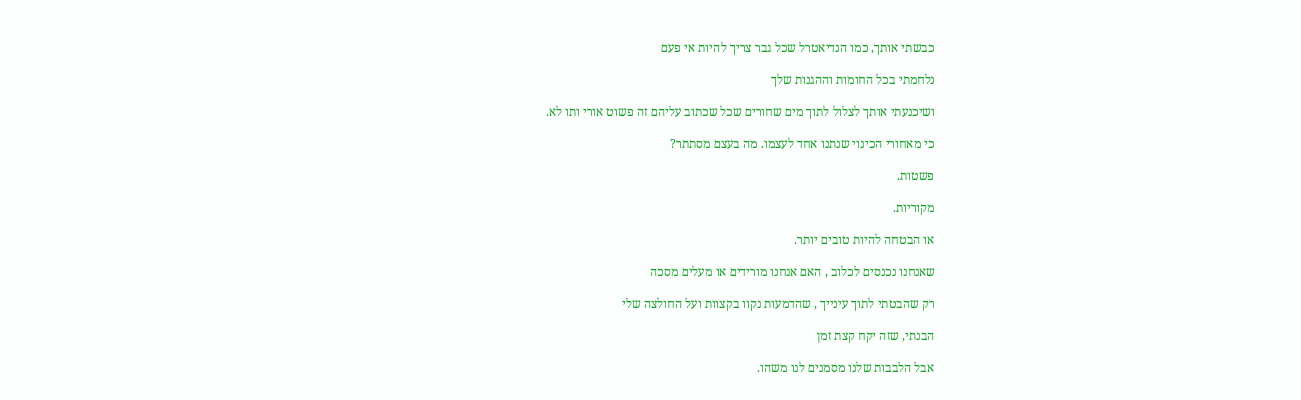כבשתי אותך, כמו הנדיאטרל שכל גבר צריך להיות אי פעם

נלחמתי בכל החומות וההגנות שלך

ושיכנעתי אותך לצלול לתוך מים שחורים שכל שכתוב עליהם זה פשוט אורי ותו לא.

כי מאחורי הכינוי שנתנו אחד לעצמו. מה בעצם מסתתר?

פשטות.

מקוריות.

או הבטחה להיות טובים יותר.

שאנחנו נכנסים לכלוב , האם אנחנו מורידים או מעלים מסכה

רק שהבטתי לתוך עינייך , שהדמעות נקוו בקצוות ועל החולצה שלי

הבנתי, שזה יקח קצת זמן

אבל הלבבות שלנו מסמנים לנו משהו.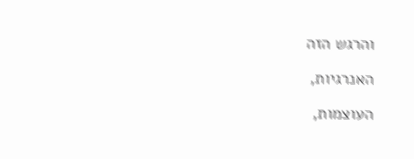והרגש הזה

האנרגיות,

העוצמות,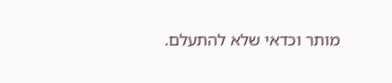מותר וכדאי שלא להתעלם.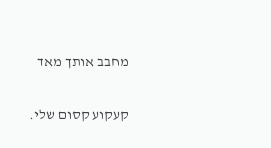מחבב אותך מאד

קעקוע קסום שלי.